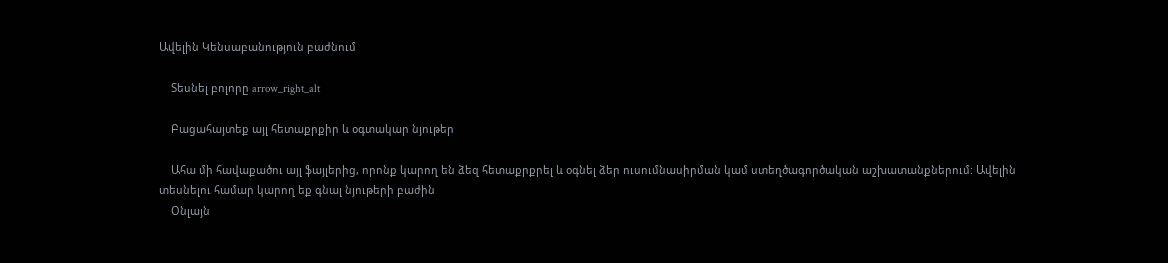Ավելին Կենսաբանություն բաժնում

    Տեսնել բոլորը arrow_right_alt

    Բացահայտեք այլ հետաքրքիր և օգտակար նյութեր

    Ահա մի հավաքածու այլ ֆայլերից, որոնք կարող են ձեզ հետաքրքրել և օգնել ձեր ուսումնասիրման կամ ստեղծագործական աշխատանքներում: Ավելին տեսնելու համար կարող եք գնալ նյութերի բաժին
    Օնլայն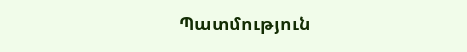Պատմություն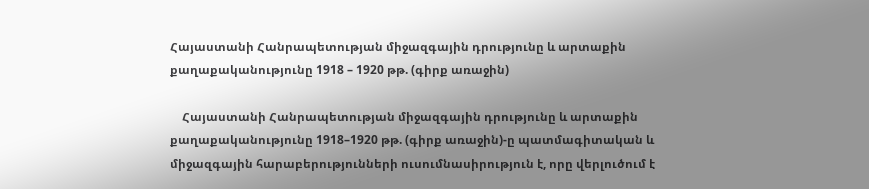Հայաստանի Հանրապետության միջազգային դրությունը և արտաքին քաղաքականությունը 1918 – 1920 թթ. (գիրք առաջին)

    Հայաստանի Հանրապետության միջազգային դրությունը և արտաքին քաղաքականությունը 1918–1920 թթ. (գիրք առաջին)-ը պատմագիտական և միջազգային հարաբերությունների ուսումնասիրություն է, որը վերլուծում է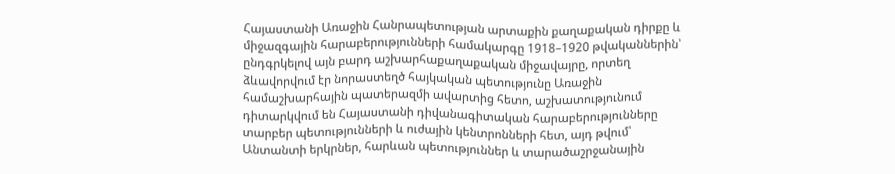Հայաստանի Առաջին Հանրապետության արտաքին քաղաքական դիրքը և միջազգային հարաբերությունների համակարգը 1918–1920 թվականներին՝ ընդգրկելով այն բարդ աշխարհաքաղաքական միջավայրը, որտեղ ձևավորվում էր նորաստեղծ հայկական պետությունը Առաջին համաշխարհային պատերազմի ավարտից հետո, աշխատությունում դիտարկվում են Հայաստանի դիվանագիտական հարաբերությունները տարբեր պետությունների և ուժային կենտրոնների հետ, այդ թվում՝ Անտանտի երկրներ, հարևան պետություններ և տարածաշրջանային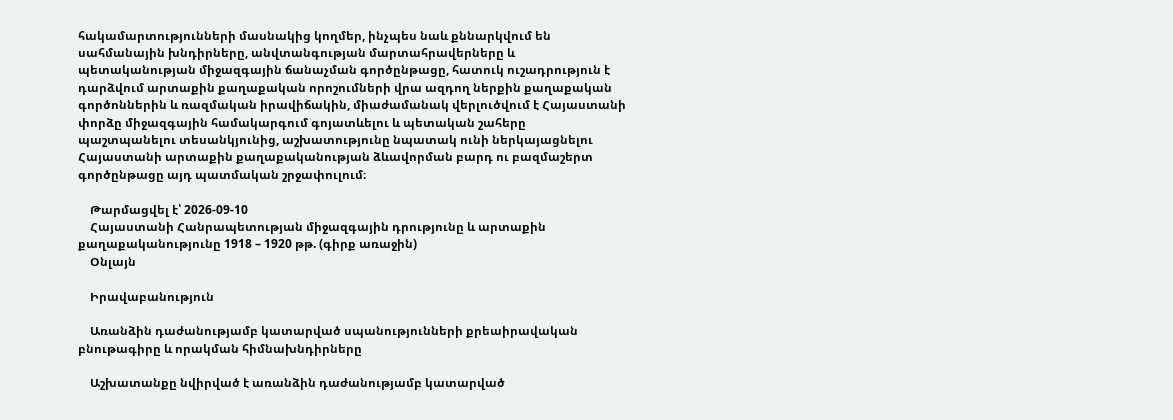հակամարտությունների մասնակից կողմեր, ինչպես նաև քննարկվում են սահմանային խնդիրները, անվտանգության մարտահրավերները և պետականության միջազգային ճանաչման գործընթացը, հատուկ ուշադրություն է դարձվում արտաքին քաղաքական որոշումների վրա ազդող ներքին քաղաքական գործոններին և ռազմական իրավիճակին, միաժամանակ վերլուծվում է Հայաստանի փորձը միջազգային համակարգում գոյատևելու և պետական շահերը պաշտպանելու տեսանկյունից, աշխատությունը նպատակ ունի ներկայացնելու Հայաստանի արտաքին քաղաքականության ձևավորման բարդ ու բազմաշերտ գործընթացը այդ պատմական շրջափուլում։

    Թարմացվել է՝ 2026-09-10
    Հայաստանի Հանրապետության միջազգային դրությունը և արտաքին քաղաքականությունը 1918 – 1920 թթ. (գիրք առաջին)
    Օնլայն

    Իրավաբանություն

    Առանձին դաժանությամբ կատարված սպանությունների քրեաիրավական բնութագիրը և որակման հիմնախնդիրները

    Աշխատանքը նվիրված է առանձին դաժանությամբ կատարված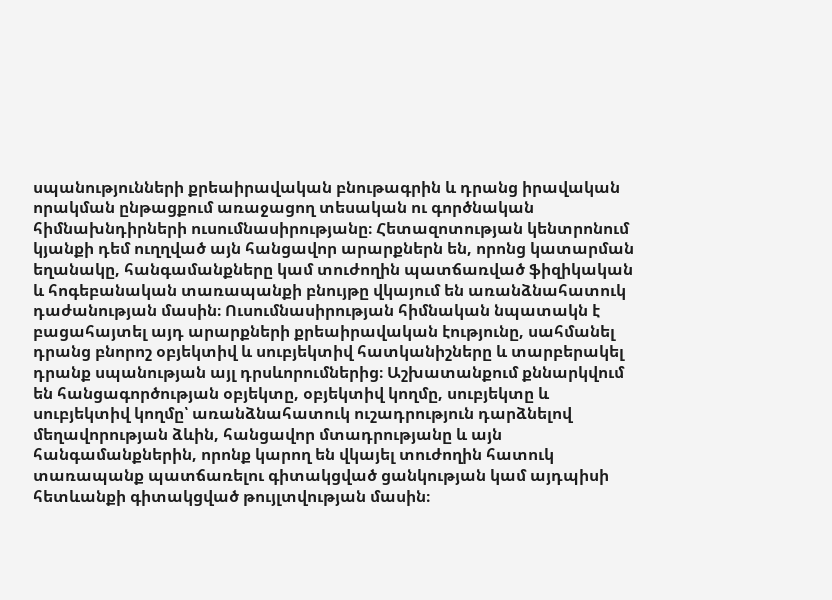սպանությունների քրեաիրավական բնութագրին և դրանց իրավական որակման ընթացքում առաջացող տեսական ու գործնական հիմնախնդիրների ուսումնասիրությանը։ Հետազոտության կենտրոնում կյանքի դեմ ուղղված այն հանցավոր արարքներն են, որոնց կատարման եղանակը, հանգամանքները կամ տուժողին պատճառված ֆիզիկական և հոգեբանական տառապանքի բնույթը վկայում են առանձնահատուկ դաժանության մասին։ Ուսումնասիրության հիմնական նպատակն է բացահայտել այդ արարքների քրեաիրավական էությունը, սահմանել դրանց բնորոշ օբյեկտիվ և սուբյեկտիվ հատկանիշները և տարբերակել դրանք սպանության այլ դրսևորումներից։ Աշխատանքում քննարկվում են հանցագործության օբյեկտը, օբյեկտիվ կողմը, սուբյեկտը և սուբյեկտիվ կողմը՝ առանձնահատուկ ուշադրություն դարձնելով մեղավորության ձևին, հանցավոր մտադրությանը և այն հանգամանքներին, որոնք կարող են վկայել տուժողին հատուկ տառապանք պատճառելու գիտակցված ցանկության կամ այդպիսի հետևանքի գիտակցված թույլտվության մասին։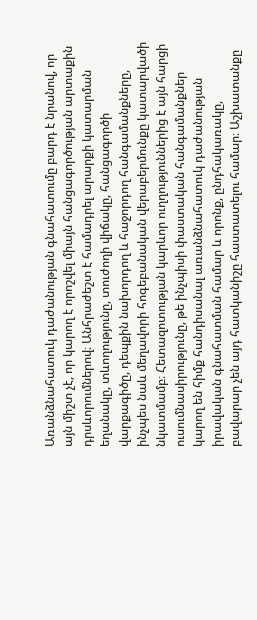Առանձնահատուկ դաժանության գնահատումը բարդ է նրանով, որ այն միշտ չէ, որ կարող է որոշվել միայն հանցագործության արտաքին դրսևորումներով։ Անհրաժեշտ է համադրել արարքի կատարման եղանակը, տևողությունը, տուժողի վիճակը, հանցագործի վարքագիծը, դեպքին նախորդող և հաջորդող հանգամանքները, ինչպես նաև մեղավորի հոգեբանական վերաբերմունքը կատարվածի նկատմամբ։ Հետազոտության կարևոր ուղղություններից է այն հարցի ուսումնասիրությունը, թե ինչպիսի փաստական հանգամանքներ կարող են հիմք հանդիսանալ առանձնահատուկ դաժանության իրավական գնահատման համար և որոնք, ընդհակառակը, բավարար չեն այդ հատկանիշը հաստատելու համար։ Աշխատանքը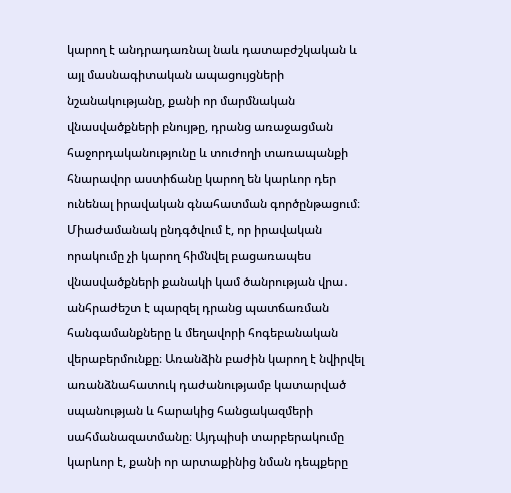կարող է անդրադառնալ նաև դատաբժշկական և այլ մասնագիտական ապացույցների նշանակությանը, քանի որ մարմնական վնասվածքների բնույթը, դրանց առաջացման հաջորդականությունը և տուժողի տառապանքի հնարավոր աստիճանը կարող են կարևոր դեր ունենալ իրավական գնահատման գործընթացում։ Միաժամանակ ընդգծվում է, որ իրավական որակումը չի կարող հիմնվել բացառապես վնասվածքների քանակի կամ ծանրության վրա․ անհրաժեշտ է պարզել դրանց պատճառման հանգամանքները և մեղավորի հոգեբանական վերաբերմունքը։ Առանձին բաժին կարող է նվիրվել առանձնահատուկ դաժանությամբ կատարված սպանության և հարակից հանցակազմերի սահմանազատմանը։ Այդպիսի տարբերակումը կարևոր է, քանի որ արտաքինից նման դեպքերը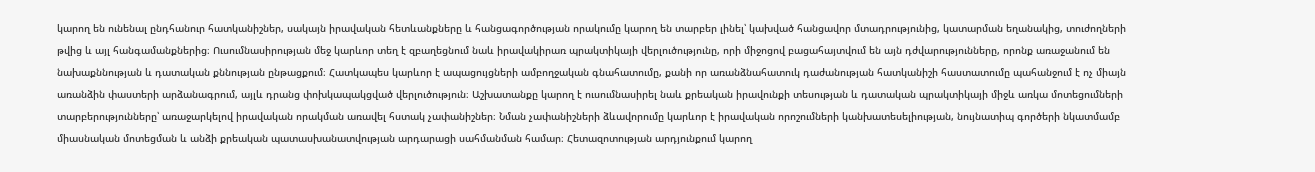կարող են ունենալ ընդհանուր հատկանիշներ, սակայն իրավական հետևանքները և հանցագործության որակումը կարող են տարբեր լինել՝ կախված հանցավոր մտադրությունից, կատարման եղանակից, տուժողների թվից և այլ հանգամանքներից։ Ուսումնասիրության մեջ կարևոր տեղ է զբաղեցնում նաև իրավակիրառ պրակտիկայի վերլուծությունը, որի միջոցով բացահայտվում են այն դժվարությունները, որոնք առաջանում են նախաքննության և դատական քննության ընթացքում։ Հատկապես կարևոր է ապացույցների ամբողջական գնահատումը, քանի որ առանձնահատուկ դաժանության հատկանիշի հաստատումը պահանջում է ոչ միայն առանձին փաստերի արձանագրում, այլև դրանց փոխկապակցված վերլուծություն։ Աշխատանքը կարող է ուսումնասիրել նաև քրեական իրավունքի տեսության և դատական պրակտիկայի միջև առկա մոտեցումների տարբերությունները՝ առաջարկելով իրավական որակման առավել հստակ չափանիշներ։ Նման չափանիշների ձևավորումը կարևոր է իրավական որոշումների կանխատեսելիության, նույնատիպ գործերի նկատմամբ միասնական մոտեցման և անձի քրեական պատասխանատվության արդարացի սահմանման համար։ Հետազոտության արդյունքում կարող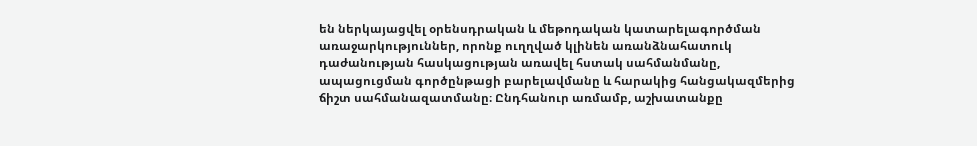են ներկայացվել օրենսդրական և մեթոդական կատարելագործման առաջարկություններ, որոնք ուղղված կլինեն առանձնահատուկ դաժանության հասկացության առավել հստակ սահմանմանը, ապացուցման գործընթացի բարելավմանը և հարակից հանցակազմերից ճիշտ սահմանազատմանը։ Ընդհանուր առմամբ, աշխատանքը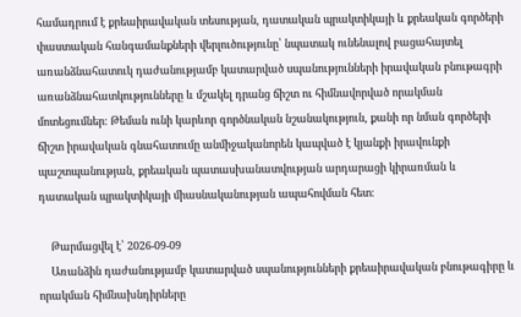համադրում է քրեաիրավական տեսության, դատական պրակտիկայի և քրեական գործերի փաստական հանգամանքների վերլուծությունը՝ նպատակ ունենալով բացահայտել առանձնահատուկ դաժանությամբ կատարված սպանությունների իրավական բնութագրի առանձնահատկությունները և մշակել դրանց ճիշտ ու հիմնավորված որակման մոտեցումներ։ Թեման ունի կարևոր գործնական նշանակություն, քանի որ նման գործերի ճիշտ իրավական գնահատումը անմիջականորեն կապված է կյանքի իրավունքի պաշտպանության, քրեական պատասխանատվության արդարացի կիրառման և դատական պրակտիկայի միասնականության ապահովման հետ։

    Թարմացվել է՝ 2026-09-09
    Առանձին դաժանությամբ կատարված սպանությունների քրեաիրավական բնութագիրը և որակման հիմնախնդիրները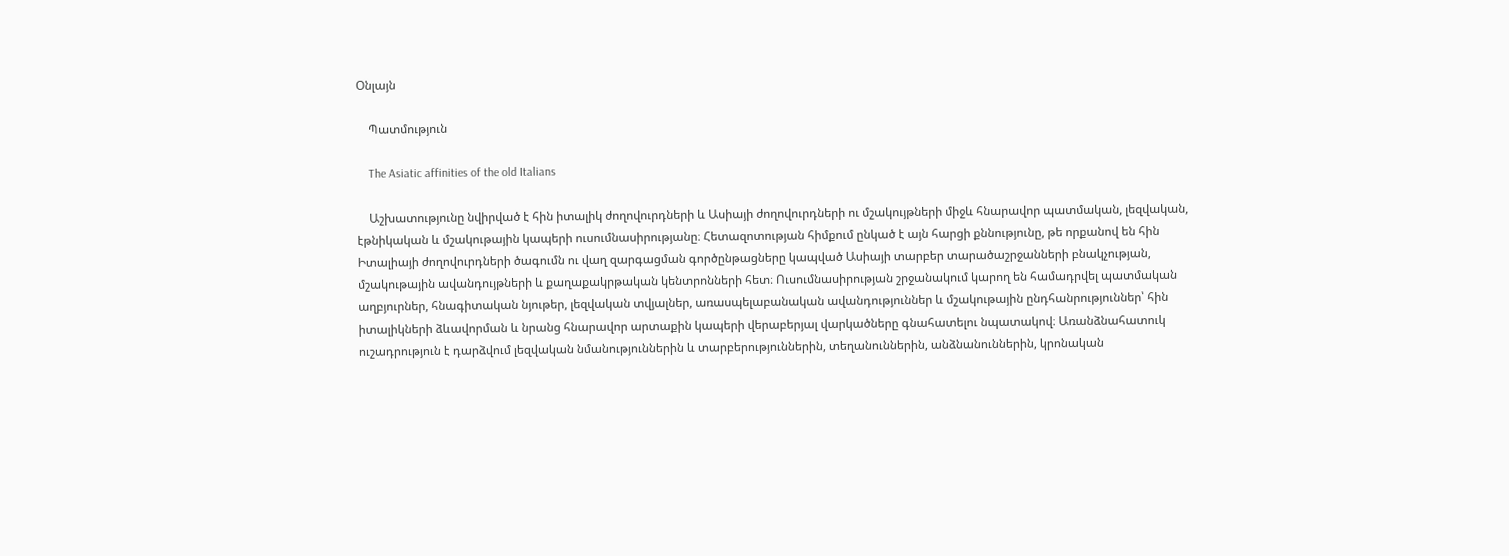Օնլայն

    Պատմություն

    The Asiatic affinities of the old Italians

    Աշխատությունը նվիրված է հին իտալիկ ժողովուրդների և Ասիայի ժողովուրդների ու մշակույթների միջև հնարավոր պատմական, լեզվական, էթնիկական և մշակութային կապերի ուսումնասիրությանը։ Հետազոտության հիմքում ընկած է այն հարցի քննությունը, թե որքանով են հին Իտալիայի ժողովուրդների ծագումն ու վաղ զարգացման գործընթացները կապված Ասիայի տարբեր տարածաշրջանների բնակչության, մշակութային ավանդույթների և քաղաքակրթական կենտրոնների հետ։ Ուսումնասիրության շրջանակում կարող են համադրվել պատմական աղբյուրներ, հնագիտական նյութեր, լեզվական տվյալներ, առասպելաբանական ավանդություններ և մշակութային ընդհանրություններ՝ հին իտալիկների ձևավորման և նրանց հնարավոր արտաքին կապերի վերաբերյալ վարկածները գնահատելու նպատակով։ Առանձնահատուկ ուշադրություն է դարձվում լեզվական նմանություններին և տարբերություններին, տեղանուններին, անձնանուններին, կրոնական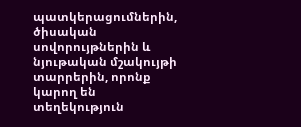պատկերացումներին, ծիսական սովորույթներին և նյութական մշակույթի տարրերին, որոնք կարող են տեղեկություն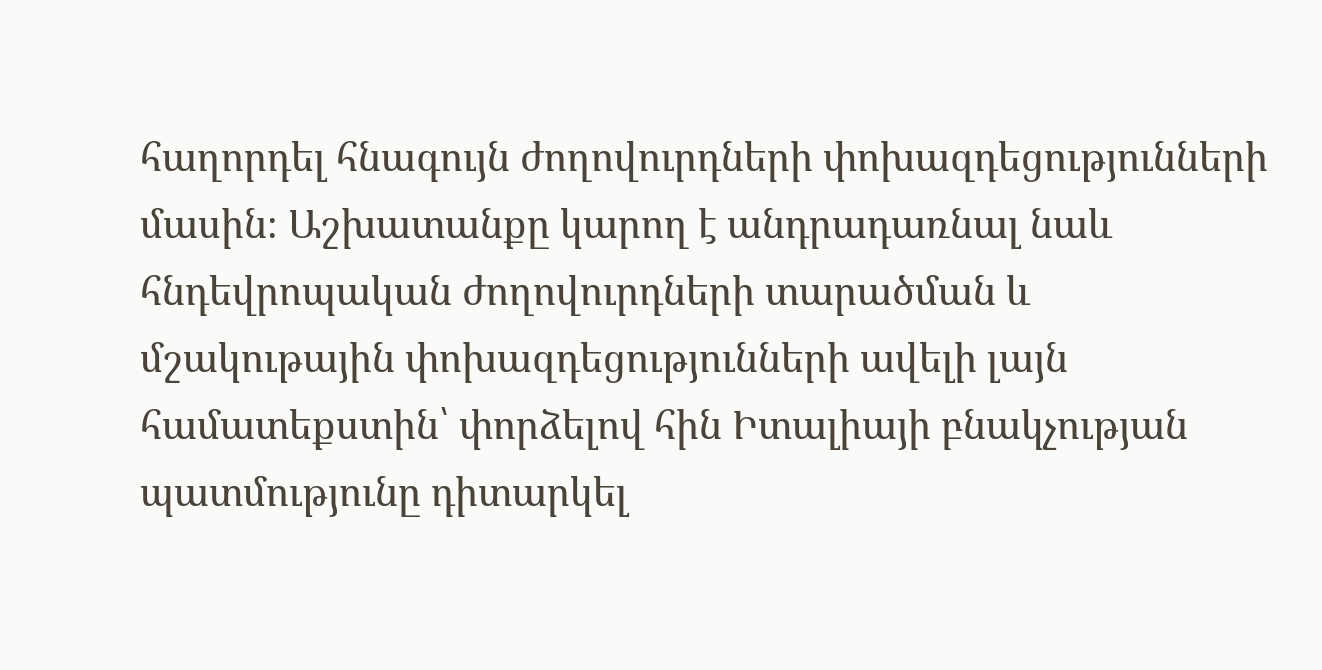հաղորդել հնագույն ժողովուրդների փոխազդեցությունների մասին։ Աշխատանքը կարող է անդրադառնալ նաև հնդեվրոպական ժողովուրդների տարածման և մշակութային փոխազդեցությունների ավելի լայն համատեքստին՝ փորձելով հին Իտալիայի բնակչության պատմությունը դիտարկել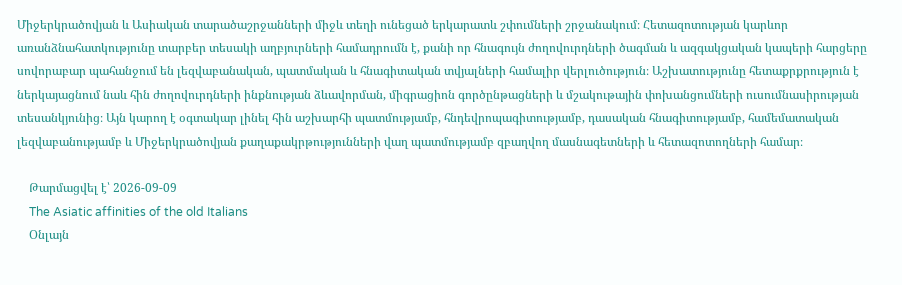Միջերկրածովյան և Ասիական տարածաշրջանների միջև տեղի ունեցած երկարատև շփումների շրջանակում։ Հետազոտության կարևոր առանձնահատկությունը տարբեր տեսակի աղբյուրների համադրումն է, քանի որ հնագույն ժողովուրդների ծագման և ազգակցական կապերի հարցերը սովորաբար պահանջում են լեզվաբանական, պատմական և հնագիտական տվյալների համալիր վերլուծություն։ Աշխատությունը հետաքրքրություն է ներկայացնում նաև հին ժողովուրդների ինքնության ձևավորման, միգրացիոն գործընթացների և մշակութային փոխանցումների ուսումնասիրության տեսանկյունից։ Այն կարող է օգտակար լինել հին աշխարհի պատմությամբ, հնդեվրոպագիտությամբ, դասական հնագիտությամբ, համեմատական լեզվաբանությամբ և Միջերկրածովյան քաղաքակրթությունների վաղ պատմությամբ զբաղվող մասնագետների և հետազոտողների համար։

    Թարմացվել է՝ 2026-09-09
    The Asiatic affinities of the old Italians
    Օնլայն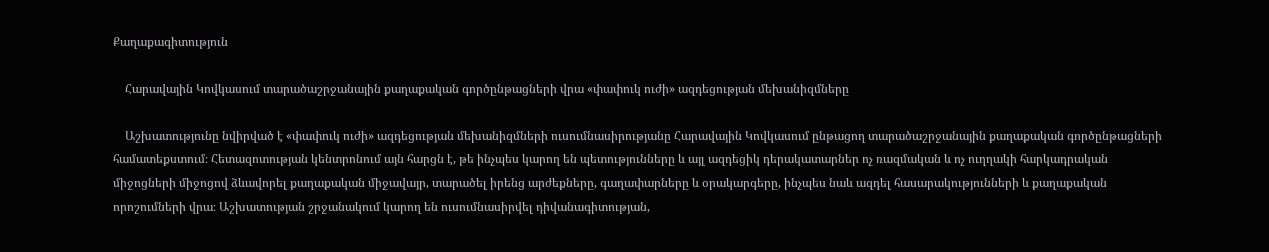Քաղաքագիտություն

    Հարավային Կովկասում տարածաշրջանային քաղաքական գործընթացների վրա «փափուկ ուժի» ազդեցության մեխանիզմները

    Աշխատությունը նվիրված է «փափուկ ուժի» ազդեցության մեխանիզմների ուսումնասիրությանը Հարավային Կովկասում ընթացող տարածաշրջանային քաղաքական գործընթացների համատեքստում։ Հետազոտության կենտրոնում այն հարցն է, թե ինչպես կարող են պետությունները և այլ ազդեցիկ դերակատարներ ոչ ռազմական և ոչ ուղղակի հարկադրական միջոցների միջոցով ձևավորել քաղաքական միջավայր, տարածել իրենց արժեքները, գաղափարները և օրակարգերը, ինչպես նաև ազդել հասարակությունների և քաղաքական որոշումների վրա։ Աշխատության շրջանակում կարող են ուսումնասիրվել դիվանագիտության,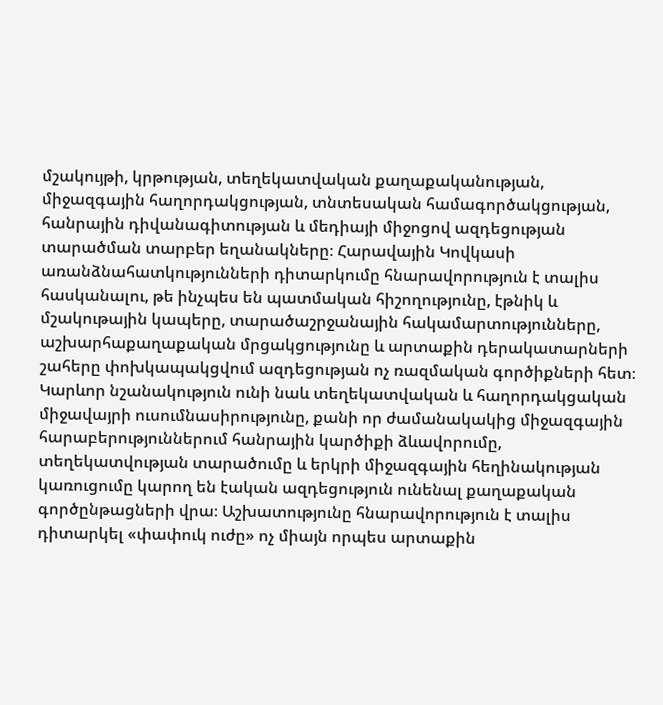մշակույթի, կրթության, տեղեկատվական քաղաքականության, միջազգային հաղորդակցության, տնտեսական համագործակցության, հանրային դիվանագիտության և մեդիայի միջոցով ազդեցության տարածման տարբեր եղանակները։ Հարավային Կովկասի առանձնահատկությունների դիտարկումը հնարավորություն է տալիս հասկանալու, թե ինչպես են պատմական հիշողությունը, էթնիկ և մշակութային կապերը, տարածաշրջանային հակամարտությունները, աշխարհաքաղաքական մրցակցությունը և արտաքին դերակատարների շահերը փոխկապակցվում ազդեցության ոչ ռազմական գործիքների հետ։ Կարևոր նշանակություն ունի նաև տեղեկատվական և հաղորդակցական միջավայրի ուսումնասիրությունը, քանի որ ժամանակակից միջազգային հարաբերություններում հանրային կարծիքի ձևավորումը, տեղեկատվության տարածումը և երկրի միջազգային հեղինակության կառուցումը կարող են էական ազդեցություն ունենալ քաղաքական գործընթացների վրա։ Աշխատությունը հնարավորություն է տալիս դիտարկել «փափուկ ուժը» ոչ միայն որպես արտաքին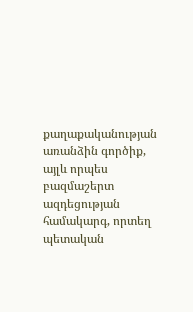քաղաքականության առանձին գործիք, այլև որպես բազմաշերտ ազդեցության համակարգ, որտեղ պետական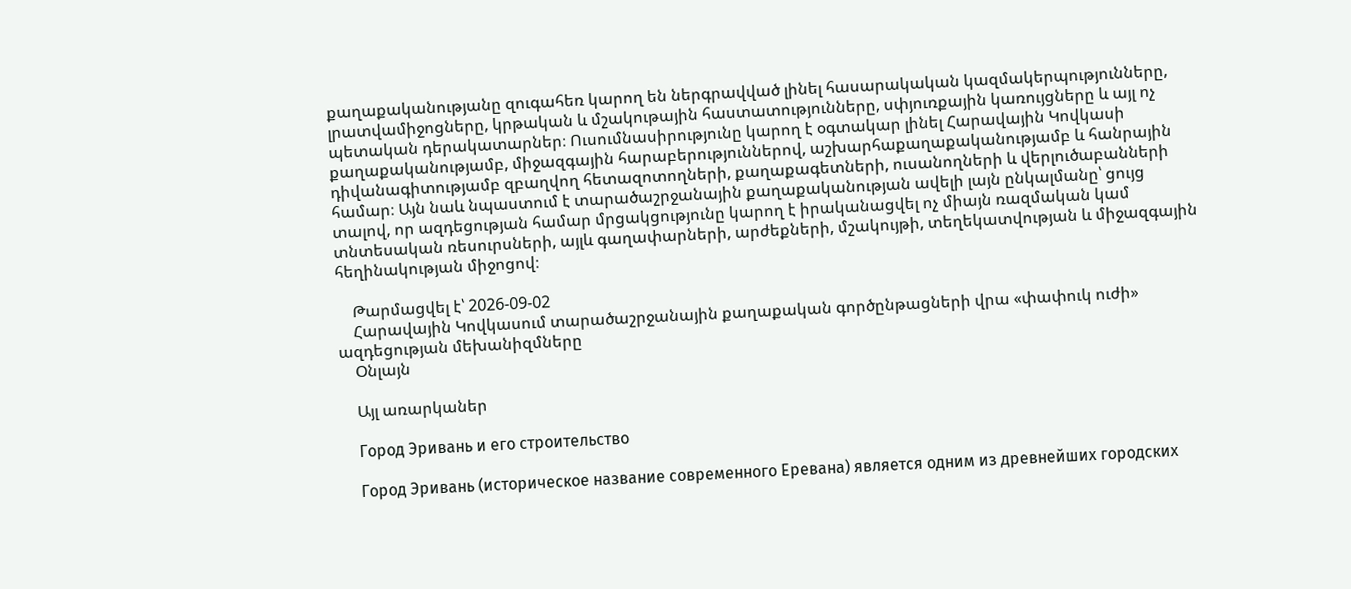քաղաքականությանը զուգահեռ կարող են ներգրավված լինել հասարակական կազմակերպությունները, լրատվամիջոցները, կրթական և մշակութային հաստատությունները, սփյուռքային կառույցները և այլ ոչ պետական դերակատարներ։ Ուսումնասիրությունը կարող է օգտակար լինել Հարավային Կովկասի քաղաքականությամբ, միջազգային հարաբերություններով, աշխարհաքաղաքականությամբ և հանրային դիվանագիտությամբ զբաղվող հետազոտողների, քաղաքագետների, ուսանողների և վերլուծաբանների համար։ Այն նաև նպաստում է տարածաշրջանային քաղաքականության ավելի լայն ընկալմանը՝ ցույց տալով, որ ազդեցության համար մրցակցությունը կարող է իրականացվել ոչ միայն ռազմական կամ տնտեսական ռեսուրսների, այլև գաղափարների, արժեքների, մշակույթի, տեղեկատվության և միջազգային հեղինակության միջոցով։

    Թարմացվել է՝ 2026-09-02
    Հարավային Կովկասում տարածաշրջանային քաղաքական գործընթացների վրա «փափուկ ուժի» ազդեցության մեխանիզմները
    Օնլայն

    Այլ առարկաներ

    Город Эривань и его строительство

    Город Эривань (историческое название современного Еревана) является одним из древнейших городских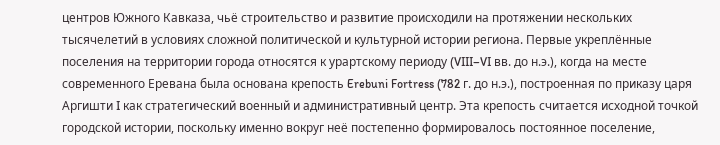центров Южного Кавказа, чьё строительство и развитие происходили на протяжении нескольких тысячелетий в условиях сложной политической и культурной истории региона. Первые укреплённые поселения на территории города относятся к урартскому периоду (VIII–VI вв. до н.э.), когда на месте современного Еревана была основана крепость Erebuni Fortress (782 г. до н.э.), построенная по приказу царя Аргишти I как стратегический военный и административный центр. Эта крепость считается исходной точкой городской истории, поскольку именно вокруг неё постепенно формировалось постоянное поселение,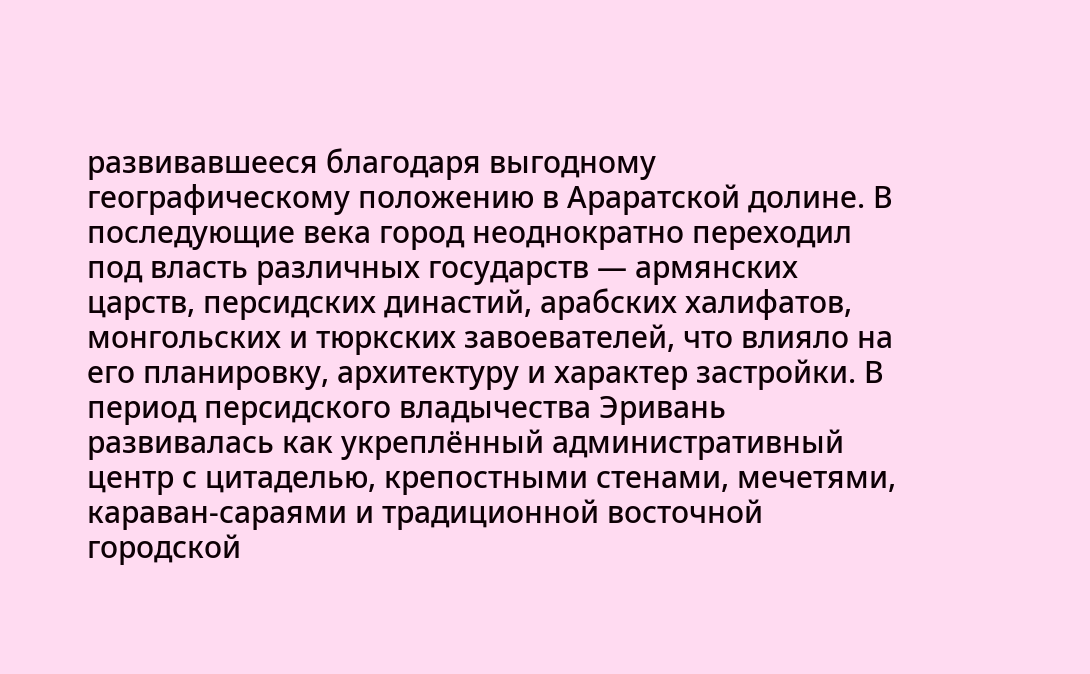развивавшееся благодаря выгодному географическому положению в Араратской долине. В последующие века город неоднократно переходил под власть различных государств — армянских царств, персидских династий, арабских халифатов, монгольских и тюркских завоевателей, что влияло на его планировку, архитектуру и характер застройки. В период персидского владычества Эривань развивалась как укреплённый административный центр с цитаделью, крепостными стенами, мечетями, караван-сараями и традиционной восточной городской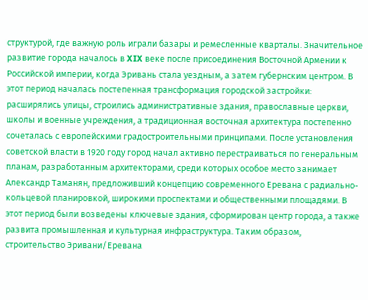структурой, где важную роль играли базары и ремесленные кварталы. Значительное развитие города началось в XIX веке после присоединения Восточной Армении к Российской империи, когда Эривань стала уездным, а затем губернским центром. В этот период началась постепенная трансформация городской застройки: расширялись улицы, строились административные здания, православные церкви, школы и военные учреждения, а традиционная восточная архитектура постепенно сочеталась с европейскими градостроительными принципами. После установления советской власти в 1920 году город начал активно перестраиваться по генеральным планам, разработанным архитекторами, среди которых особое место занимает Александр Таманян, предложивший концепцию современного Еревана с радиально-кольцевой планировкой, широкими проспектами и общественными площадями. В этот период были возведены ключевые здания, сформирован центр города, а также развита промышленная и культурная инфраструктура. Таким образом, строительство Эривани/Еревана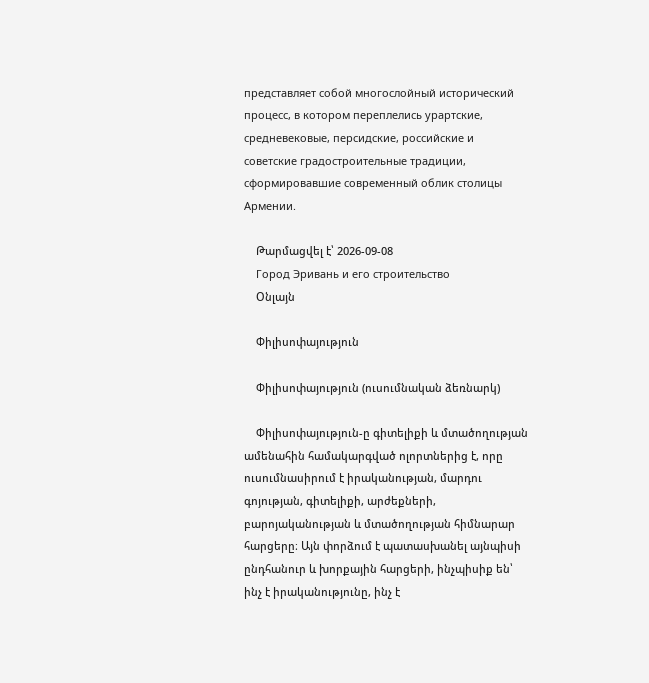представляет собой многослойный исторический процесс, в котором переплелись урартские, средневековые, персидские, российские и советские градостроительные традиции, сформировавшие современный облик столицы Армении.

    Թարմացվել է՝ 2026-09-08
    Город Эривань и его строительство
    Օնլայն

    Փիլիսոփայություն

    Փիլիսոփայություն (ուսումնական ձեռնարկ)

    Փիլիսոփայություն-ը գիտելիքի և մտածողության ամենահին համակարգված ոլորտներից է, որը ուսումնասիրում է իրականության, մարդու գոյության, գիտելիքի, արժեքների, բարոյականության և մտածողության հիմնարար հարցերը։ Այն փորձում է պատասխանել այնպիսի ընդհանուր և խորքային հարցերի, ինչպիսիք են՝ ինչ է իրականությունը, ինչ է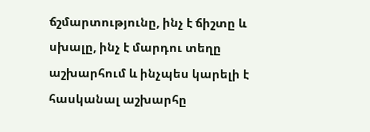ճշմարտությունը, ինչ է ճիշտը և սխալը, ինչ է մարդու տեղը աշխարհում և ինչպես կարելի է հասկանալ աշխարհը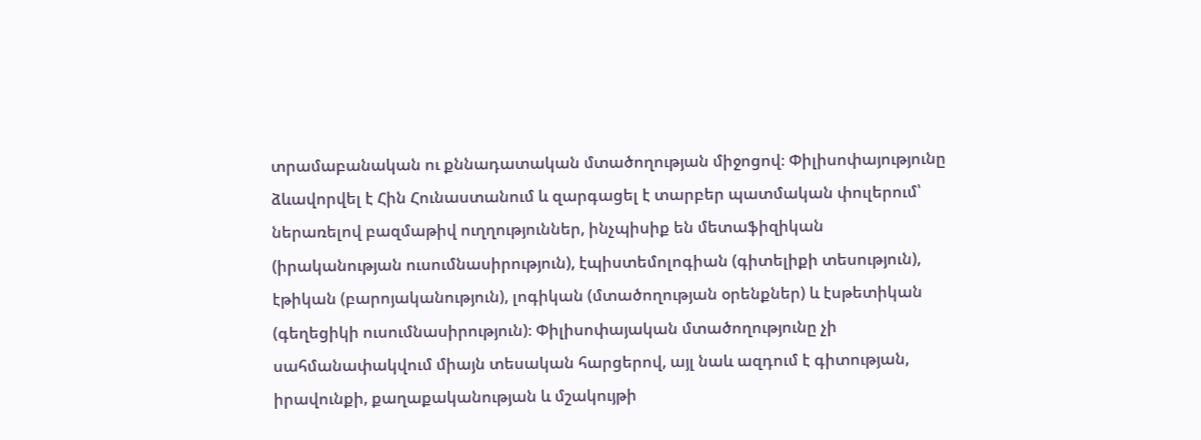տրամաբանական ու քննադատական մտածողության միջոցով։ Փիլիսոփայությունը ձևավորվել է Հին Հունաստանում և զարգացել է տարբեր պատմական փուլերում՝ ներառելով բազմաթիվ ուղղություններ, ինչպիսիք են մետաֆիզիկան (իրականության ուսումնասիրություն), էպիստեմոլոգիան (գիտելիքի տեսություն), էթիկան (բարոյականություն), լոգիկան (մտածողության օրենքներ) և էսթետիկան (գեղեցիկի ուսումնասիրություն)։ Փիլիսոփայական մտածողությունը չի սահմանափակվում միայն տեսական հարցերով, այլ նաև ազդում է գիտության, իրավունքի, քաղաքականության և մշակույթի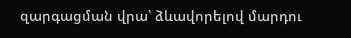զարգացման վրա՝ ձևավորելով մարդու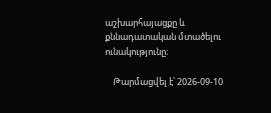աշխարհայացքը և քննադատական մտածելու ունակությունը։

    Թարմացվել է՝ 2026-09-10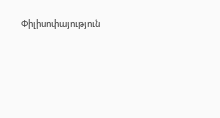Փիլիսոփայություն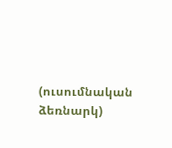(ուսումնական ձեռնարկ)